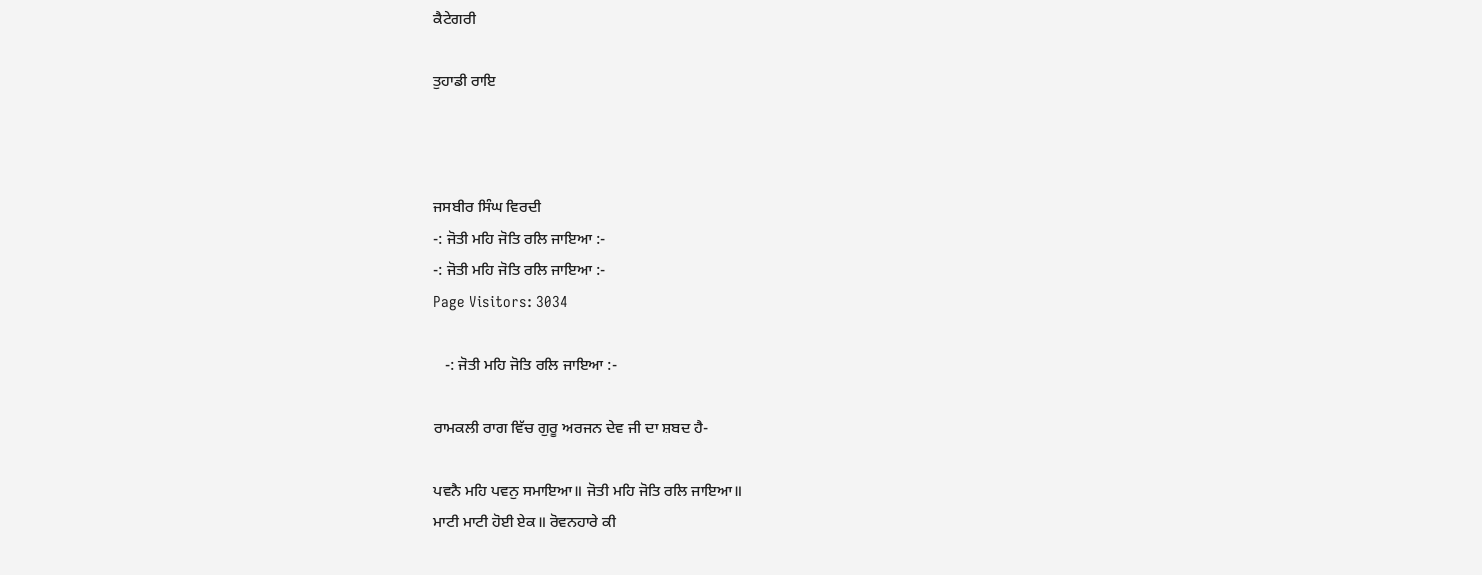ਕੈਟੇਗਰੀ

ਤੁਹਾਡੀ ਰਾਇ



ਜਸਬੀਰ ਸਿੰਘ ਵਿਰਦੀ
-: ਜੋਤੀ ਮਹਿ ਜੋਤਿ ਰਲਿ ਜਾਇਆ :-
-: ਜੋਤੀ ਮਹਿ ਜੋਤਿ ਰਲਿ ਜਾਇਆ :-
Page Visitors: 3034

   -: ਜੋਤੀ ਮਹਿ ਜੋਤਿ ਰਲਿ ਜਾਇਆ :-

ਰਾਮਕਲੀ ਰਾਗ ਵਿੱਚ ਗੁਰੂ ਅਰਜਨ ਦੇਵ ਜੀ ਦਾ ਸ਼ਬਦ ਹੈ-

ਪਵਨੈ ਮਹਿ ਪਵਨੁ ਸਮਾਇਆ॥ ਜੋਤੀ ਮਹਿ ਜੋਤਿ ਰਲਿ ਜਾਇਆ॥
ਮਾਟੀ ਮਾਟੀ ਹੋਈ ਏਕ॥ ਰੋਵਨਹਾਰੇ ਕੀ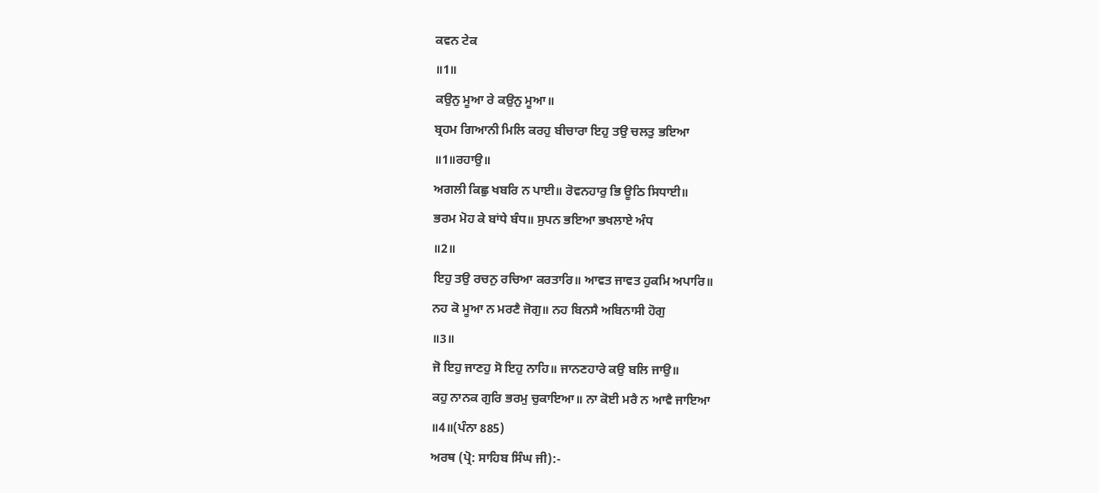ਕਵਨ ਟੇਕ
॥1॥
ਕਉਨੁ ਮੂਆ ਰੇ ਕਉਨੁ ਮੂਆ॥
ਬ੍ਰਹਮ ਗਿਆਨੀ ਮਿਲਿ ਕਰਹੁ ਬੀਚਾਰਾ ਇਹੁ ਤਉ ਚਲਤੁ ਭਇਆ
॥1॥ਰਹਾਉ॥
ਅਗਲੀ ਕਿਛੁ ਖਬਰਿ ਨ ਪਾਈ॥ ਰੋਵਨਹਾਰੁ ਭਿ ਊਠਿ ਸਿਧਾਈ॥
ਭਰਮ ਮੋਹ ਕੇ ਬਾਂਧੇ ਬੰਧ॥ ਸੁਪਨ ਭਇਆ ਭਖਲਾਏ ਅੰਧ
॥2॥
ਇਹੁ ਤਉ ਰਚਨੁ ਰਚਿਆ ਕਰਤਾਰਿ॥ ਆਵਤ ਜਾਵਤ ਹੁਕਮਿ ਅਪਾਰਿ॥
ਨਹ ਕੋ ਮੂਆ ਨ ਮਰਣੈ ਜੋਗੁ॥ ਨਹ ਬਿਨਸੈ ਅਬਿਨਾਸੀ ਹੋਗੁ
॥3॥
ਜੋ ਇਹੁ ਜਾਣਹੁ ਸੋ ਇਹੁ ਨਾਹਿ॥ ਜਾਨਣਹਾਰੇ ਕਉ ਬਲਿ ਜਾਉ॥
ਕਹੁ ਨਾਨਕ ਗੁਰਿ ਭਰਮੁ ਚੁਕਾਇਆ॥ ਨਾ ਕੋਈ ਮਰੈ ਨ ਆਵੈ ਜਾਇਆ
॥4॥(ਪੰਨਾ 885)
ਅਰਥ (ਪ੍ਰੋ: ਸਾਹਿਬ ਸਿੰਘ ਜੀ):-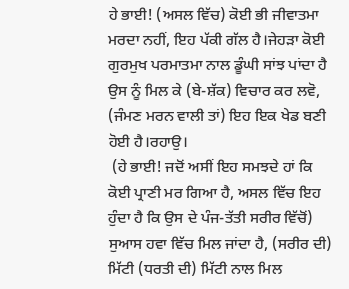ਹੇ ਭਾਈ! (ਅਸਲ ਵਿੱਚ) ਕੋਈ ਭੀ ਜੀਵਾਤਮਾ ਮਰਦਾ ਨਹੀਂ, ਇਹ ਪੱਕੀ ਗੱਲ ਹੈ।ਜੇਹੜਾ ਕੋਈ ਗੁਰਮੁਖ ਪਰਮਾਤਮਾ ਨਾਲ ਡੂੰਘੀ ਸਾਂਝ ਪਾਂਦਾ ਹੈ ਉਸ ਨੂੰ ਮਿਲ ਕੇ (ਬੇ-ਸ਼ੱਕ) ਵਿਚਾਰ ਕਰ ਲਵੋ, (ਜੰਮਣ ਮਰਨ ਵਾਲੀ ਤਾਂ) ਇਹ ਇਕ ਖੇਡ ਬਣੀ ਹੋਈ ਹੈ।ਰਹਾਉ।
 (ਹੇ ਭਾਈ! ਜਦੋਂ ਅਸੀਂ ਇਹ ਸਮਝਦੇ ਹਾਂ ਕਿ ਕੋਈ ਪ੍ਰਾਣੀ ਮਰ ਗਿਆ ਹੈ, ਅਸਲ ਵਿੱਚ ਇਹ ਹੁੰਦਾ ਹੈ ਕਿ ਉਸ ਦੇ ਪੰਜ-ਤੱਤੀ ਸਰੀਰ ਵਿੱਚੋਂ) ਸੁਆਸ ਹਵਾ ਵਿੱਚ ਮਿਲ ਜਾਂਦਾ ਹੈ, (ਸਰੀਰ ਦੀ) ਮਿੱਟੀ (ਧਰਤੀ ਦੀ) ਮਿੱਟੀ ਨਾਲ ਮਿਲ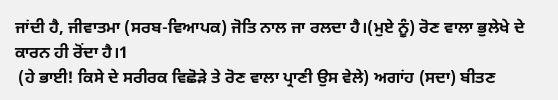ਜਾਂਦੀ ਹੈ, ਜੀਵਾਤਮਾ (ਸਰਬ-ਵਿਆਪਕ) ਜੋਤਿ ਨਾਲ ਜਾ ਰਲਦਾ ਹੈ।(ਮੁਏ ਨੂੰ) ਰੋਣ ਵਾਲਾ ਭੁਲੇਖੇ ਦੇ ਕਾਰਨ ਹੀ ਰੋਂਦਾ ਹੈ।1
 (ਹੇ ਭਾਈ! ਕਿਸੇ ਦੇ ਸਰੀਰਕ ਵਿਛੋੜੇ ਤੇ ਰੋਣ ਵਾਲਾ ਪ੍ਰਾਣੀ ਉਸ ਵੇਲੇ) ਅਗਾਂਹ (ਸਦਾ) ਬੀਤਣ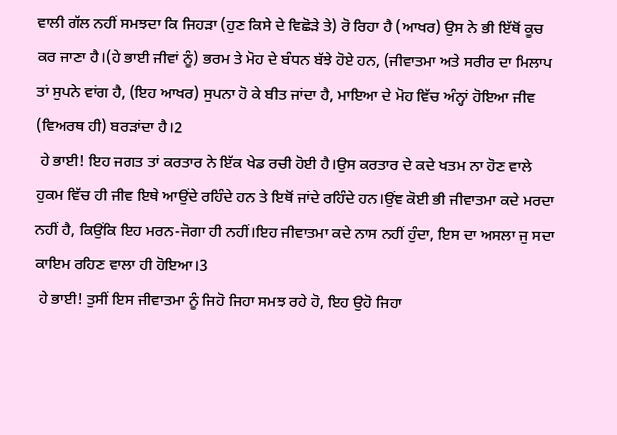ਵਾਲੀ ਗੱਲ ਨਹੀਂ ਸਮਝਦਾ ਕਿ ਜਿਹੜਾ (ਹੁਣ ਕਿਸੇ ਦੇ ਵਿਛੋੜੇ ਤੇ) ਰੋ ਰਿਹਾ ਹੈ (ਆਖਰ) ਉਸ ਨੇ ਭੀ ਇੱਥੋਂ ਕੂਚ ਕਰ ਜਾਣਾ ਹੈ।(ਹੇ ਭਾਈ ਜੀਵਾਂ ਨੂੰ) ਭਰਮ ਤੇ ਮੋਹ ਦੇ ਬੰਧਨ ਬੱਝੇ ਹੋਏ ਹਨ, (ਜੀਵਾਤਮਾ ਅਤੇ ਸਰੀਰ ਦਾ ਮਿਲਾਪ ਤਾਂ ਸੁਪਨੇ ਵਾਂਗ ਹੈ, (ਇਹ ਆਖਰ) ਸੁਪਨਾ ਹੋ ਕੇ ਬੀਤ ਜਾਂਦਾ ਹੈ, ਮਾਇਆ ਦੇ ਮੋਹ ਵਿੱਚ ਅੰਨ੍ਹਾਂ ਹੋਇਆ ਜੀਵ (ਵਿਅਰਥ ਹੀ) ਬਰੜਾਂਦਾ ਹੈ।2
 ਹੇ ਭਾਈ! ਇਹ ਜਗਤ ਤਾਂ ਕਰਤਾਰ ਨੇ ਇੱਕ ਖੇਡ ਰਚੀ ਹੋਈ ਹੈ।ਉਸ ਕਰਤਾਰ ਦੇ ਕਦੇ ਖਤਮ ਨਾ ਹੋਣ ਵਾਲੇ ਹੁਕਮ ਵਿੱਚ ਹੀ ਜੀਵ ਇਥੇ ਆਉਂਦੇ ਰਹਿੰਦੇ ਹਨ ਤੇ ਇਥੋਂ ਜਾਂਦੇ ਰਹਿੰਦੇ ਹਨ।ਉਂਞ ਕੋਈ ਭੀ ਜੀਵਾਤਮਾ ਕਦੇ ਮਰਦਾ ਨਹੀਂ ਹੈ, ਕਿਉਂਕਿ ਇਹ ਮਰਨ-ਜੋਗਾ ਹੀ ਨਹੀਂ।ਇਹ ਜੀਵਾਤਮਾ ਕਦੇ ਨਾਸ ਨਹੀਂ ਹੁੰਦਾ, ਇਸ ਦਾ ਅਸਲਾ ਜੁ ਸਦਾ ਕਾਇਮ ਰਹਿਣ ਵਾਲਾ ਹੀ ਹੋਇਆ।3
 ਹੇ ਭਾਈ! ਤੁਸੀਂ ਇਸ ਜੀਵਾਤਮਾ ਨੂੰ ਜਿਹੋ ਜਿਹਾ ਸਮਝ ਰਹੇ ਹੋ, ਇਹ ਉਹੋ ਜਿਹਾ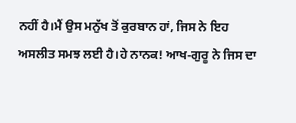ਨਹੀਂ ਹੈ।ਮੈਂ ਉਸ ਮਨੁੱਖ ਤੋਂ ਕੁਰਬਾਨ ਹਾਂ, ਜਿਸ ਨੇ ਇਹ ਅਸਲੀਤ ਸਮਝ ਲਈ ਹੈ।ਹੇ ਨਾਨਕ! ਆਖ-ਗੁਰੂ ਨੇ ਜਿਸ ਦਾ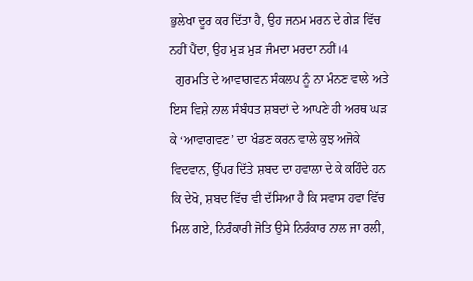ਭੁਲੇਖਾ ਦੂਰ ਕਰ ਦਿੱਤਾ ਹੈ, ਉਹ ਜਨਮ ਮਰਨ ਦੇ ਗੇੜ ਵਿੱਚ ਨਹੀਂ ਪੈਂਦਾ, ਉਹ ਮੁੜ ਮੁੜ ਜੰਮਦਾ ਮਰਦਾ ਨਹੀਂ।4
  ਗੁਰਮਤਿ ਦੇ ਆਵਾਗਵਨ ਸੰਕਲਪ ਨੂੰ ਨਾ ਮੰਨਣ ਵਾਲੇ ਅਤੇ ਇਸ ਵਿਸ਼ੇ ਨਾਲ ਸੰਬੰਧਤ ਸ਼ਬਦਾਂ ਦੇ ਆਪਣੇ ਹੀ ਅਰਥ ਘੜ ਕੇ ‘ਆਵਾਗਵਣ’ ਦਾ ਖੰਡਣ ਕਰਨ ਵਾਲੇ ਕੁਝ ਅਜੋਕੇ ਵਿਦਵਾਨ, ਉੱਪਰ ਦਿੱਤੇ ਸ਼ਬਦ ਦਾ ਹਵਾਲਾ ਦੇ ਕੇ ਕਹਿੰਦੇ ਹਨ ਕਿ ਦੇਖੋ, ਸ਼ਬਦ ਵਿੱਚ ਵੀ ਦੱਸਿਆ ਹੈ ਕਿ ਸਵਾਸ ਹਵਾ ਵਿੱਚ ਮਿਲ ਗਏ, ਨਿਰੰਕਾਰੀ ਜੋਤਿ ਉਸੇ ਨਿਰੰਕਾਰ ਨਾਲ ਜਾ ਰਲੀ,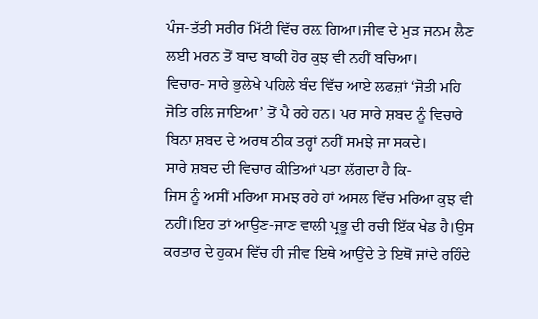ਪੰਜ-ਤੱਤੀ ਸਰੀਰ ਮਿੱਟੀ ਵਿੱਚ ਰਲ਼ ਗਿਆ।ਜੀਵ ਦੇ ਮੁੜ ਜਨਮ ਲੈਣ ਲਈ ਮਰਨ ਤੋਂ ਬਾਦ ਬਾਕੀ ਹੋਰ ਕੁਝ ਵੀ ਨਹੀਂ ਬਚਿਆ।
ਵਿਚਾਰ- ਸਾਰੇ ਭੁਲੇਖੇ ਪਹਿਲੇ ਬੰਦ ਵਿੱਚ ਆਏ ਲਫਜ਼ਾਂ ‘ਜੋਤੀ ਮਹਿ ਜੋਤਿ ਰਲਿ ਜਾਇਆ’ ਤੋਂ ਪੈ ਰਹੇ ਹਨ। ਪਰ ਸਾਰੇ ਸ਼ਬਦ ਨੂੰ ਵਿਚਾਰੇ ਬਿਨਾ ਸ਼ਬਦ ਦੇ ਅਰਥ ਠੀਕ ਤਰ੍ਹਾਂ ਨਹੀਂ ਸਮਝੇ ਜਾ ਸਕਦੇ।
ਸਾਰੇ ਸ਼ਬਦ ਦੀ ਵਿਚਾਰ ਕੀਤਿਆਂ ਪਤਾ ਲੱਗਦਾ ਹੈ ਕਿ-
ਜਿਸ ਨੂੰ ਅਸੀਂ ਮਰਿਆ ਸਮਝ ਰਹੇ ਹਾਂ ਅਸਲ ਵਿੱਚ ਮਰਿਆ ਕੁਝ ਵੀ ਨਹੀਂ।ਇਹ ਤਾਂ ਆਉਣ-ਜਾਣ ਵਾਲੀ ਪ੍ਰਭੂ ਦੀ ਰਚੀ ਇੱਕ ਖੇਡ ਹੈ।ਉਸ ਕਰਤਾਰ ਦੇ ਹੁਕਮ ਵਿੱਚ ਹੀ ਜੀਵ ਇਥੇ ਆਉਂਦੇ ਤੇ ਇਥੋਂ ਜਾਂਦੇ ਰਹਿੰਦੇ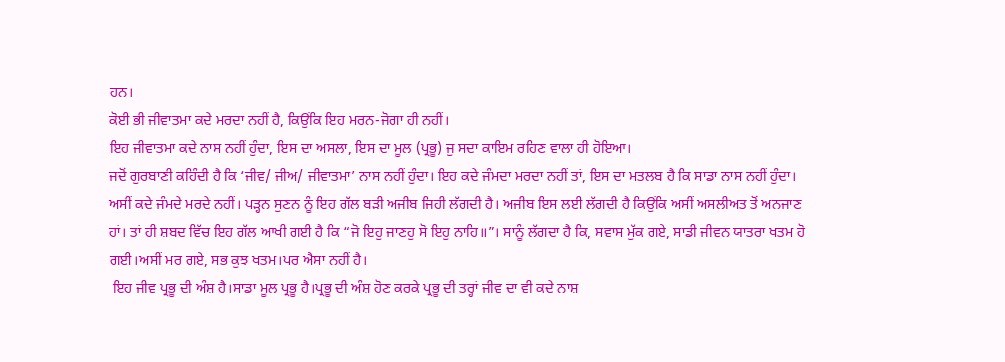ਹਨ।
ਕੋਈ ਭੀ ਜੀਵਾਤਮਾ ਕਦੇ ਮਰਦਾ ਨਹੀਂ ਹੈ, ਕਿਉਂਕਿ ਇਹ ਮਰਨ-ਜੋਗਾ ਹੀ ਨਹੀਂ।
ਇਹ ਜੀਵਾਤਮਾ ਕਦੇ ਨਾਸ ਨਹੀਂ ਹੁੰਦਾ, ਇਸ ਦਾ ਅਸਲਾ, ਇਸ ਦਾ ਮੂਲ (ਪ੍ਰਭੂ) ਜੁ ਸਦਾ ਕਾਇਮ ਰਹਿਣ ਵਾਲਾ ਹੀ ਹੋਇਆ।
ਜਦੋਂ ਗੁਰਬਾਣੀ ਕਹਿੰਦੀ ਹੈ ਕਿ ‘ਜੀਵ/ ਜੀਅ/ ਜੀਵਾਤਮਾ’ ਨਾਸ ਨਹੀਂ ਹੁੰਦਾ। ਇਹ ਕਦੇ ਜੰਮਦਾ ਮਰਦਾ ਨਹੀਂ ਤਾਂ, ਇਸ ਦਾ ਮਤਲਬ ਹੈ ਕਿ ਸਾਡਾ ਨਾਸ ਨਹੀਂ ਹੁੰਦਾ। ਅਸੀਂ ਕਦੇ ਜੰਮਦੇ ਮਰਦੇ ਨਹੀਂ। ਪੜ੍ਹਨ ਸੁਣਨ ਨੂੰ ਇਹ ਗੱਲ ਬੜੀ ਅਜੀਬ ਜਿਹੀ ਲੱਗਦੀ ਹੈ। ਅਜੀਬ ਇਸ ਲਈ ਲੱਗਦੀ ਹੈ ਕਿਉਂਕਿ ਅਸੀਂ ਅਸਲੀਅਤ ਤੋਂ ਅਨਜਾਣ ਹਾਂ। ਤਾਂ ਹੀ ਸ਼ਬਦ ਵਿੱਚ ਇਹ ਗੱਲ ਆਖੀ ਗਈ ਹੈ ਕਿ “ਜੋ ਇਹੁ ਜਾਣਹੁ ਸੋ ਇਹੁ ਨਾਹਿ॥”। ਸਾਨੂੰ ਲੱਗਦਾ ਹੈ ਕਿ, ਸਵਾਸ ਮੁੱਕ ਗਏ, ਸਾਡੀ ਜੀਵਨ ਯਾਤਰਾ ਖਤਮ ਹੋ ਗਈ।ਅਸੀਂ ਮਰ ਗਏ, ਸਭ ਕੁਝ ਖਤਮ।ਪਰ ਐਸਾ ਨਹੀਂ ਹੈ।
 ਇਹ ਜੀਵ ਪ੍ਰਭੂ ਦੀ ਅੰਸ਼ ਹੈ।ਸਾਡਾ ਮੂਲ ਪ੍ਰਭੂ ਹੈ।ਪ੍ਰਭੂ ਦੀ ਅੰਸ਼ ਹੋਣ ਕਰਕੇ ਪ੍ਰਭੂ ਦੀ ਤਰ੍ਹਾਂ ਜੀਵ ਦਾ ਵੀ ਕਦੇ ਨਾਸ਼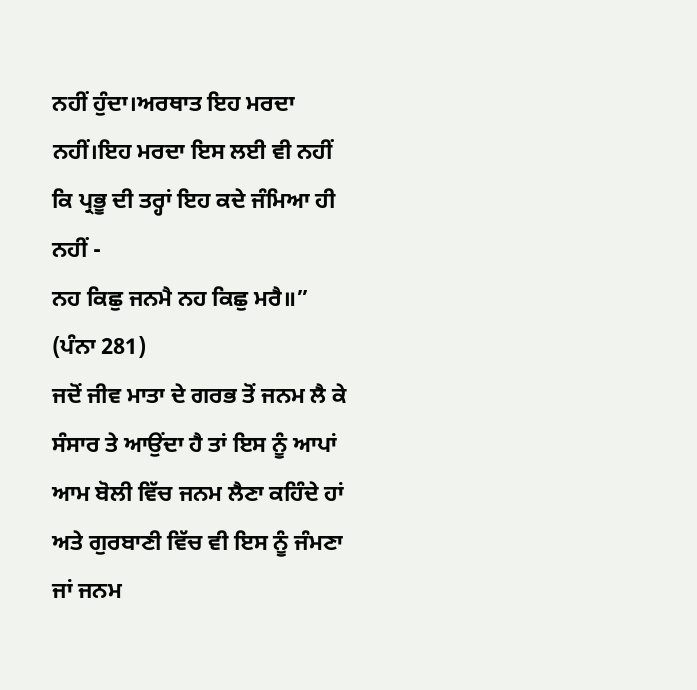ਨਹੀਂ ਹੁੰਦਾ।ਅਰਥਾਤ ਇਹ ਮਰਦਾ ਨਹੀਂ।ਇਹ ਮਰਦਾ ਇਸ ਲਈ ਵੀ ਨਹੀਂ ਕਿ ਪ੍ਰਭੂ ਦੀ ਤਰ੍ਹਾਂ ਇਹ ਕਦੇ ਜੰਮਿਆ ਹੀ ਨਹੀਂ -
ਨਹ ਕਿਛੁ ਜਨਮੈ ਨਹ ਕਿਛੁ ਮਰੈ॥” (ਪੰਨਾ 281)
ਜਦੋਂ ਜੀਵ ਮਾਤਾ ਦੇ ਗਰਭ ਤੋਂ ਜਨਮ ਲੈ ਕੇ ਸੰਸਾਰ ਤੇ ਆਉਂਦਾ ਹੈ ਤਾਂ ਇਸ ਨੂੰ ਆਪਾਂ ਆਮ ਬੋਲੀ ਵਿੱਚ ਜਨਮ ਲੈਣਾ ਕਹਿੰਦੇ ਹਾਂ ਅਤੇ ਗੁਰਬਾਣੀ ਵਿੱਚ ਵੀ ਇਸ ਨੂੰ ਜੰਮਣਾ ਜਾਂ ਜਨਮ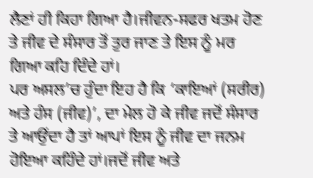ਲੈਣਾਂ ਹੀ ਕਿਹਾ ਗਿਆ ਹੈ।ਜੀਵਨ-ਸਫਰ ਖਤਮ ਹੋਣ ਤੇ ਜੀਵ ਦੇ ਸੰਸਾਰ ਤੋਂ ਤੁਰ ਜਾਣ ਤੇ ਇਸ ਨੂੰ ਮਰ ਗਿਆ ਕਹਿ ਦਿੰਦੇ ਹਾਂ।
ਪਰ ਅਸਲ’ਚ ਹੁੰਦਾ ਇਹ ਹੈ ਕਿ ‘ਕਾਇਆਂ (ਸਰੀਰ) ਅਤੇ ਹੰਸ (ਜੀਵ)’, ਦਾ ਮੇਲ ਹੋ ਕੇ ਜੀਵ ਜਦੋਂ ਸੰਸਾਰ ਤੇ ਆਉਂਦਾ ਹੈ ਤਾਂ ਆਪਾਂ ਇਸ ਨੂੰ ਜੀਵ ਦਾ ਜਨਮ ਹੋਇਆ ਕਹਿੰਦੇ ਹਾਂ।ਜਦੋਂ ਜੀਵ ਅਤੇ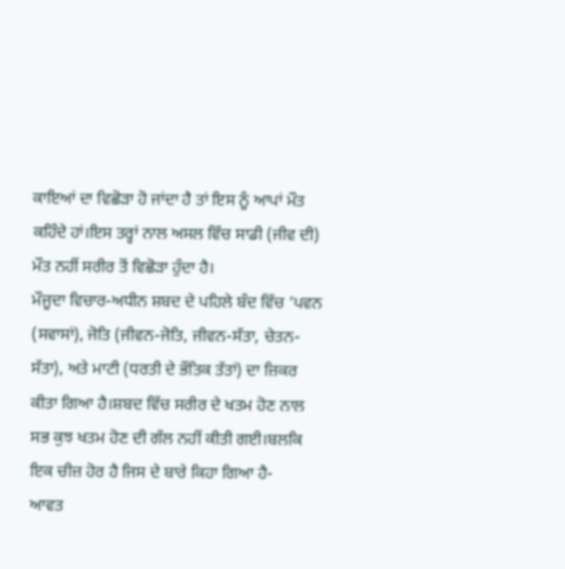ਕਾਇਆਂ ਦਾ ਵਿਛੋੜਾ ਹੋ ਜਾਂਦਾ ਹੈ ਤਾਂ ਇਸ ਨੂੰ ਆਪਾਂ ਮੌਤ ਕਹਿੰਦੇ ਹਾਂ।ਇਸ ਤਰ੍ਹਾਂ ਨਾਲ ਅਸਲ ਵਿੱਚ ਸਾਡੀ (ਜੀਵ ਦੀ) ਮੌਤ ਨਹੀਂ ਸਰੀਰ ਤੋਂ ਵਿਛੋੜਾ ਹੁੰਦਾ ਹੈ।
ਮੌਜੂਦਾ ਵਿਚਾਰ-ਅਧੀਨ ਸ਼ਬਦ ਦੇ ਪਹਿਲੇ ਬੰਦ ਵਿੱਚ ‘ਪਵਨ (ਸਵਾਸਾਂ), ਜੋਤਿ (ਜੀਵਨ-ਜੋਤਿ, ਜੀਵਨ-ਸੱਤਾ, ਚੇਤਨ-ਸੱਤਾ), ਅਤੇ ਮਾਟੀ (ਧਰਤੀ ਦੇ ਭੌਤਿਕ ਤੱਤਾਂ) ਦਾ ਜ਼ਿਕਰ ਕੀਤਾ ਗਿਆ ਹੈ।ਸ਼ਬਦ ਵਿੱਚ ਸਰੀਰ ਦੇ ਖਤਮ ਹੋਣ ਨਾਲ ਸਭ ਕੁਝ ਖਤਮ ਹੋਣ ਦੀ ਗੱਲ ਨਹੀਂ ਕੀਤੀ ਗਈ।ਬਲਕਿ ਇਕ ਚੀਜ਼ ਹੋਰ ਹੈ ਜਿਸ ਦੇ ਬਾਰੇ ਕਿਹਾ ਗਿਆ ਹੈ-
ਆਵਤ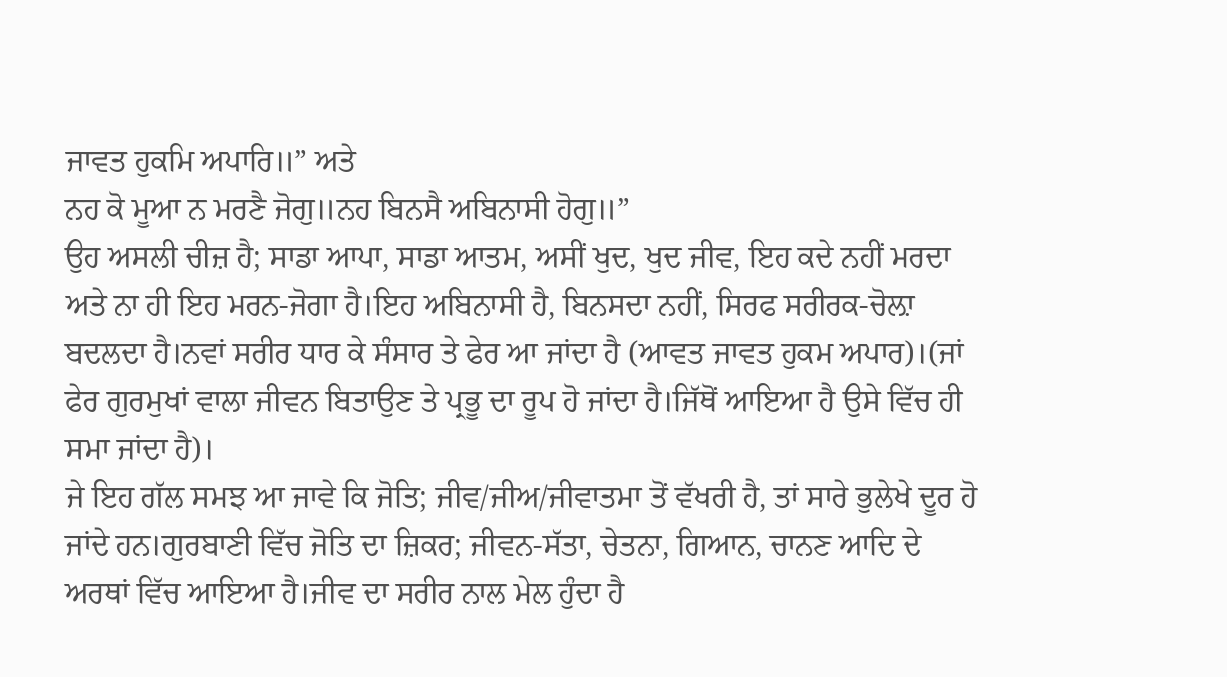ਜਾਵਤ ਹੁਕਮਿ ਅਪਾਰਿ॥” ਅਤੇ
ਨਹ ਕੋ ਮੂਆ ਨ ਮਰਣੈ ਜੋਗੁ॥ਨਹ ਬਿਨਸੈ ਅਬਿਨਾਸੀ ਹੋਗੁ॥”
ਉਹ ਅਸਲੀ ਚੀਜ਼ ਹੈ; ਸਾਡਾ ਆਪਾ, ਸਾਡਾ ਆਤਮ, ਅਸੀਂ ਖੁਦ, ਖੁਦ ਜੀਵ, ਇਹ ਕਦੇ ਨਹੀਂ ਮਰਦਾ ਅਤੇ ਨਾ ਹੀ ਇਹ ਮਰਨ-ਜੋਗਾ ਹੈ।ਇਹ ਅਬਿਨਾਸੀ ਹੈ, ਬਿਨਸਦਾ ਨਹੀਂ, ਸਿਰਫ ਸਰੀਰਕ-ਚੋਲ਼ਾ ਬਦਲਦਾ ਹੈ।ਨਵਾਂ ਸਰੀਰ ਧਾਰ ਕੇ ਸੰਸਾਰ ਤੇ ਫੇਰ ਆ ਜਾਂਦਾ ਹੈ (ਆਵਤ ਜਾਵਤ ਹੁਕਮ ਅਪਾਰ)।(ਜਾਂ ਫੇਰ ਗੁਰਮੁਖਾਂ ਵਾਲਾ ਜੀਵਨ ਬਿਤਾਉਣ ਤੇ ਪ੍ਰਭੂ ਦਾ ਰੂਪ ਹੋ ਜਾਂਦਾ ਹੈ।ਜਿੱਥੋਂ ਆਇਆ ਹੈ ਉਸੇ ਵਿੱਚ ਹੀ ਸਮਾ ਜਾਂਦਾ ਹੈ)।
ਜੇ ਇਹ ਗੱਲ ਸਮਝ ਆ ਜਾਵੇ ਕਿ ਜੋਤਿ; ਜੀਵ/ਜੀਅ/ਜੀਵਾਤਮਾ ਤੋਂ ਵੱਖਰੀ ਹੈ, ਤਾਂ ਸਾਰੇ ਭੁਲੇਖੇ ਦੂਰ ਹੋ ਜਾਂਦੇ ਹਨ।ਗੁਰਬਾਣੀ ਵਿੱਚ ਜੋਤਿ ਦਾ ਜ਼ਿਕਰ; ਜੀਵਨ-ਸੱਤਾ, ਚੇਤਨਾ, ਗਿਆਨ, ਚਾਨਣ ਆਦਿ ਦੇ ਅਰਥਾਂ ਵਿੱਚ ਆਇਆ ਹੈ।ਜੀਵ ਦਾ ਸਰੀਰ ਨਾਲ ਮੇਲ ਹੁੰਦਾ ਹੈ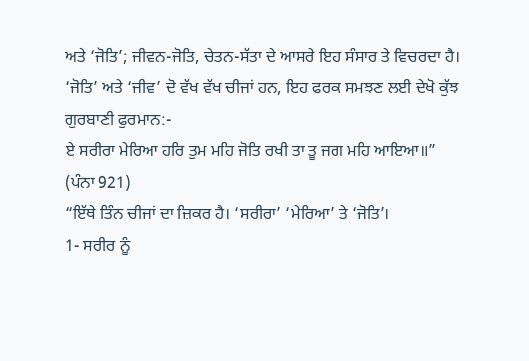ਅਤੇ ‘ਜੋਤਿ’; ਜੀਵਨ-ਜੋਤਿ, ਚੇਤਨ-ਸੱਤਾ ਦੇ ਆਸਰੇ ਇਹ ਸੰਸਾਰ ਤੇ ਵਿਚਰਦਾ ਹੈ।
‘ਜੋਤਿ’ ਅਤੇ ‘ਜੀਵ’ ਦੋ ਵੱਖ ਵੱਖ ਚੀਜਾਂ ਹਨ, ਇਹ ਫਰਕ ਸਮਝਣ ਲਈ ਦੇਖੋ ਕੁੱਝ ਗੁਰਬਾਣੀ ਫੁਰਮਾਨ:-
ਏ ਸਰੀਰਾ ਮੇਰਿਆ ਹਰਿ ਤੁਮ ਮਹਿ ਜੋਤਿ ਰਖੀ ਤਾ ਤੂ ਜਗ ਮਹਿ ਆਇਆ॥” (ਪੰਨਾ 921)
“ਇੱਥੇ ਤਿੰਨ ਚੀਜਾਂ ਦਾ ਜ਼ਿਕਰ ਹੈ। ‘ਸਰੀਰਾ’ ‘ਮੇਰਿਆ’ ਤੇ ‘ਜੋਤਿ’।
1- ਸਰੀਰ ਨੂੰ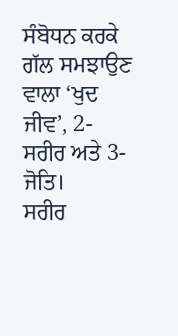ਸੰਬੋਧਨ ਕਰਕੇ ਗੱਲ ਸਮਝਾਉਣ ਵਾਲਾ ‘ਖੁਦ ਜੀਵ’, 2- ਸਰੀਰ ਅਤੇ 3- ਜੋਤਿ।
ਸਰੀਰ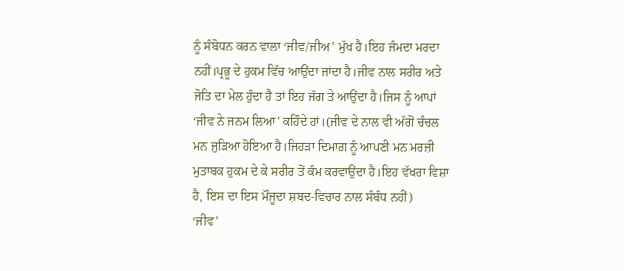ਨੂੰ ਸੰਬੋਧਨ ਕਰਨ ਵਾਲਾ ‘ਜੀਵ/ਜੀਅ’ ਮੁੱਖ ਹੈ।ਇਹ ਜੰਮਦਾ ਮਰਦਾ ਨਹੀਂ।ਪ੍ਰਭੂ ਦੇ ਹੁਕਮ ਵਿੱਚ ਆਉਂਦਾ ਜਾਂਦਾ ਹੈ।ਜੀਵ ਨਾਲ ਸਰੀਰ ਅਤੇ ਜੋਤਿ ਦਾ ਮੇਲ ਹੁੰਦਾ ਹੈ ਤਾਂ ਇਹ ਜੱਗ ਤੇ ਆਉਂਦਾ ਹੈ।ਜਿਸ ਨੂੰ ਆਪਾਂ ‘ਜੀਵ ਨੇ ਜਨਮ ਲਿਆ’ ਕਹਿੰਦੇ ਹਾਂ।(ਜੀਵ ਦੇ ਨਾਲ ਵੀ ਅੱਗੋਂ ਚੰਚਲ ਮਨ ਜੁੜਿਆ ਹੋਇਆ ਹੈ।ਜਿਹੜਾ ਦਿਮਾਗ਼ ਨੂੰ ਆਪਣੀ ਮਨ ਮਰਜ਼ੀ ਮੁਤਾਬਕ ਹੁਕਮ ਦੇ ਕੇ ਸਰੀਰ ਤੋਂ ਕੰਮ ਕਰਵਾਉਂਦਾ ਹੈ।ਇਹ ਵੱਖਰਾ ਵਿਸ਼ਾ ਹੈ, ਇਸ ਦਾ ਇਸ ਮੌਜੂਦਾ ਸ਼ਬਦ-ਵਿਚਾਰ ਨਾਲ ਸੰਬੰਧ ਨਹੀਂ)
‘ਜੀਵ’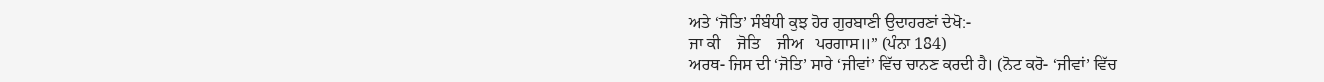ਅਤੇ ‘ਜੋਤਿ’ ਸੰਬੰਧੀ ਕੁਝ ਹੋਰ ਗੁਰਬਾਣੀ ਉਦਾਹਰਣਾਂ ਦੇਖੋ:-
ਜਾ ਕੀ    ਜੋਤਿ    ਜੀਅ   ਪਰਗਾਸ॥” (ਪੰਨਾ 184)
ਅਰਥ- ਜਿਸ ਦੀ ‘ਜੋਤਿ’ ਸਾਰੇ ‘ਜੀਵਾਂ’ ਵਿੱਚ ਚਾਨਣ ਕਰਦੀ ਹੈ। (ਨੋਟ ਕਰੋ- ‘ਜੀਵਾਂ’ ਵਿੱਚ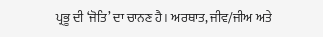ਪ੍ਰਭੂ ਦੀ ‘ਜੋਤਿ’ ਦਾ ਚਾਨਣ ਹੈ। ਅਰਥਾਤ, ਜੀਵ/ਜੀਅ ਅਤੇ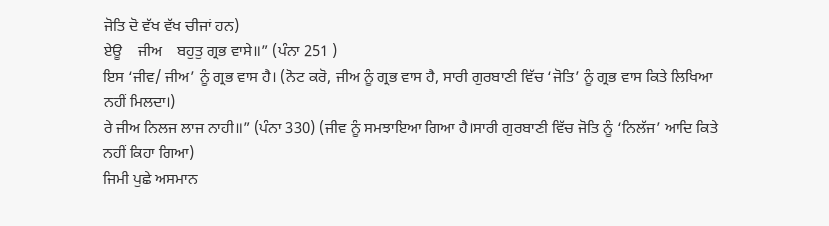ਜੋਤਿ ਦੋ ਵੱਖ ਵੱਖ ਚੀਜਾਂ ਹਨ)
ਏਊ    ਜੀਅ    ਬਹੁਤੁ ਗ੍ਰਭ ਵਾਸੇ॥” (ਪੰਨਾ 251 )
ਇਸ ‘ਜੀਵ/ ਜੀਅ’ ਨੂੰ ਗ੍ਰਭ ਵਾਸ ਹੈ। (ਨੋਟ ਕਰੋ, ਜੀਅ ਨੂੰ ਗ੍ਰਭ ਵਾਸ ਹੈ, ਸਾਰੀ ਗੁਰਬਾਣੀ ਵਿੱਚ ‘ਜੋਤਿ’ ਨੂੰ ਗ੍ਰਭ ਵਾਸ ਕਿਤੇ ਲਿਖਿਆ ਨਹੀਂ ਮਿਲਦਾ।)
ਰੇ ਜੀਅ ਨਿਲਜ ਲਾਜ ਨਾਹੀ॥” (ਪੰਨਾ 330) (ਜੀਵ ਨੂੰ ਸਮਝਾਇਆ ਗਿਆ ਹੈ।ਸਾਰੀ ਗੁਰਬਾਣੀ ਵਿੱਚ ਜੋਤਿ ਨੂੰ ‘ਨਿਲੱਜ’ ਆਦਿ ਕਿਤੇ ਨਹੀਂ ਕਿਹਾ ਗਿਆ)
ਜਿਮੀ ਪੁਛੇ ਅਸਮਾਨ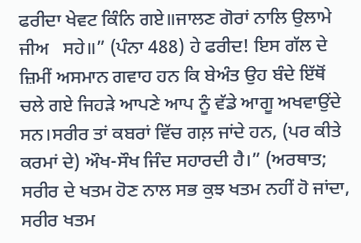ਫਰੀਦਾ ਖੇਵਟ ਕਿੰਨਿ ਗਏ॥ਜਾਲਣ ਗੋਰਾਂ ਨਾਲਿ ਉਲਾਮੇ    ਜੀਅ   ਸਹੇ॥” (ਪੰਨਾ 488) ਹੇ ਫਰੀਦ! ਇਸ ਗੱਲ ਦੇ ਜ਼ਿਮੀਂ ਅਸਮਾਨ ਗਵਾਹ ਹਨ ਕਿ ਬੇਅੰਤ ਉਹ ਬੰਦੇ ਇੱਥੋਂ ਚਲੇ ਗਏ ਜਿਹੜੇ ਆਪਣੇ ਆਪ ਨੂੰ ਵੱਡੇ ਆਗੂ ਅਖਵਾਉਂਦੇ ਸਨ।ਸਰੀਰ ਤਾਂ ਕਬਰਾਂ ਵਿੱਚ ਗਲ਼ ਜਾਂਦੇ ਹਨ, (ਪਰ ਕੀਤੇ ਕਰਮਾਂ ਦੇ) ਔਖ-ਸੌਖ ਜਿੰਦ ਸਹਾਰਦੀ ਹੈ।” (ਅਰਥਾਤ; ਸਰੀਰ ਦੇ ਖਤਮ ਹੋਣ ਨਾਲ ਸਭ ਕੁਝ ਖਤਮ ਨਹੀਂ ਹੋ ਜਾਂਦਾ, ਸਰੀਰ ਖਤਮ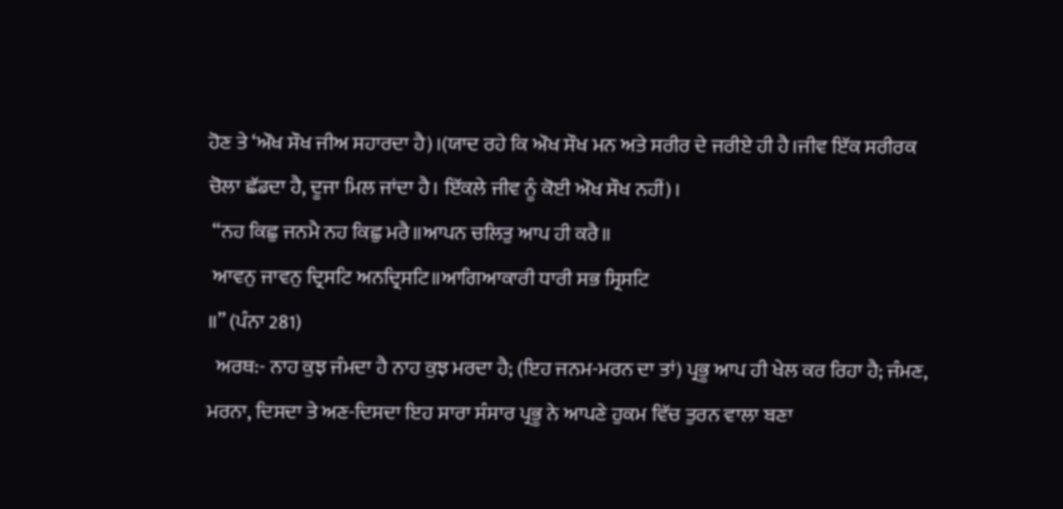ਹੋਣ ਤੇ ‘ਔਖ ਸੌਖ ਜੀਅ ਸਹਾਰਦਾ ਹੈ)।(ਯਾਦ ਰਹੇ ਕਿ ਔਖ ਸੌਖ ਮਨ ਅਤੇ ਸਰੀਰ ਦੇ ਜਰੀਏ ਹੀ ਹੈ।ਜੀਵ ਇੱਕ ਸਰੀਰਕ ਚੋਲਾ ਛੱਡਦਾ ਹੈ, ਦੂਜਾ ਮਿਲ ਜਾਂਦਾ ਹੈ। ਇੱਕਲੇ ਜੀਵ ਨੂੰ ਕੋਈ ਔਖ ਸੌਖ ਨਹੀਂ)।
 “ਨਹ ਕਿਛੁ ਜਨਮੈ ਨਹ ਕਿਛੁ ਮਰੈ॥ਆਪਨ ਚਲਿਤੁ ਆਪ ਹੀ ਕਰੈ॥
 ਆਵਨੁ ਜਾਵਨੁ ਦ੍ਰਿਸਟਿ ਅਨਦ੍ਰਿਸਟਿ॥ਆਗਿਆਕਾਰੀ ਧਾਰੀ ਸਭ ਸ੍ਰਿਸਟਿ
॥” (ਪੰਨਾ 281)
  ਅਰਥ:- ਨਾਹ ਕੁਝ ਜੰਮਦਾ ਹੈ ਨਾਹ ਕੁਝ ਮਰਦਾ ਹੈ; (ਇਹ ਜਨਮ-ਮਰਨ ਦਾ ਤਾਂ) ਪ੍ਰਭੂ ਆਪ ਹੀ ਖੇਲ ਕਰ ਰਿਹਾ ਹੈ; ਜੰਮਣ, ਮਰਨਾ, ਦਿਸਦਾ ਤੇ ਅਣ-ਦਿਸਦਾ ਇਹ ਸਾਰਾ ਸੰਸਾਰ ਪ੍ਰਭੂ ਨੇ ਆਪਣੇ ਹੁਕਮ ਵਿੱਚ ਤੁਰਨ ਵਾਲਾ ਬਣਾ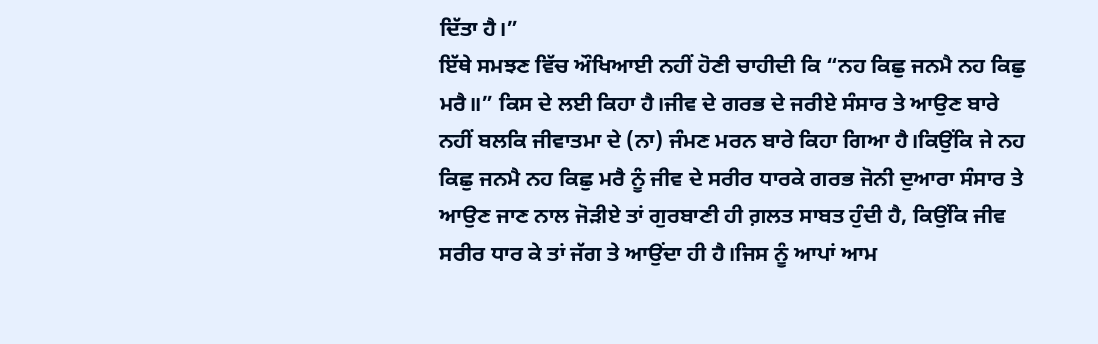ਦਿੱਤਾ ਹੈ।”
ਇੱਥੇ ਸਮਝਣ ਵਿੱਚ ਔਖਿਆਈ ਨਹੀਂ ਹੋਣੀ ਚਾਹੀਦੀ ਕਿ “ਨਹ ਕਿਛੁ ਜਨਮੈ ਨਹ ਕਿਛੁ ਮਰੈ॥” ਕਿਸ ਦੇ ਲਈ ਕਿਹਾ ਹੈ।ਜੀਵ ਦੇ ਗਰਭ ਦੇ ਜਰੀਏ ਸੰਸਾਰ ਤੇ ਆਉਣ ਬਾਰੇ ਨਹੀਂ ਬਲਕਿ ਜੀਵਾਤਮਾ ਦੇ (ਨਾ) ਜੰਮਣ ਮਰਨ ਬਾਰੇ ਕਿਹਾ ਗਿਆ ਹੈ।ਕਿਉਂਕਿ ਜੇ ਨਹ ਕਿਛੁ ਜਨਮੈ ਨਹ ਕਿਛੁ ਮਰੈ ਨੂੰ ਜੀਵ ਦੇ ਸਰੀਰ ਧਾਰਕੇ ਗਰਭ ਜੋਨੀ ਦੁਆਰਾ ਸੰਸਾਰ ਤੇ ਆਉਣ ਜਾਣ ਨਾਲ ਜੋੜੀਏ ਤਾਂ ਗੁਰਬਾਣੀ ਹੀ ਗ਼ਲਤ ਸਾਬਤ ਹੁੰਦੀ ਹੈ, ਕਿਉਂਕਿ ਜੀਵ ਸਰੀਰ ਧਾਰ ਕੇ ਤਾਂ ਜੱਗ ਤੇ ਆਉਂਦਾ ਹੀ ਹੈ।ਜਿਸ ਨੂੰ ਆਪਾਂ ਆਮ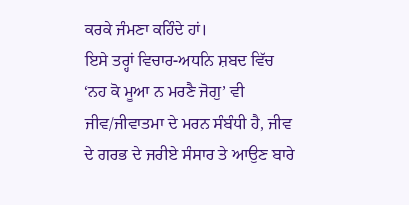ਕਰਕੇ ਜੰਮਣਾ ਕਹਿੰਦੇ ਹਾਂ।
ਇਸੇ ਤਰ੍ਹਾਂ ਵਿਚਾਰ-ਅਧਨਿ ਸ਼ਬਦ ਵਿੱਚ ‘ਨਹ ਕੋ ਮੂਆ ਨ ਮਰਣੈ ਜੋਗੁ’ ਵੀ ਜੀਵ/ਜੀਵਾਤਮਾ ਦੇ ਮਰਨ ਸੰਬੰਧੀ ਹੈ, ਜੀਵ ਦੇ ਗਰਭ ਦੇ ਜਰੀਏ ਸੰਸਾਰ ਤੇ ਆਉਣ ਬਾਰੇ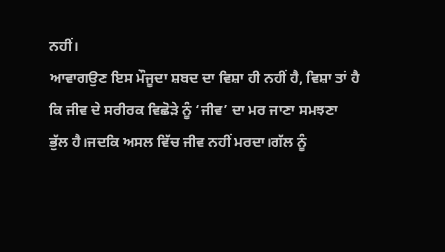ਨਹੀਂ।
ਆਵਾਗਉਣ ਇਸ ਮੌਜੂਦਾ ਸ਼ਬਦ ਦਾ ਵਿਸ਼ਾ ਹੀ ਨਹੀਂ ਹੈ, ਵਿਸ਼ਾ ਤਾਂ ਹੈ ਕਿ ਜੀਵ ਦੇ ਸਰੀਰਕ ਵਿਛੋੜੇ ਨੂੰ ‘ਜੀਵ’ ਦਾ ਮਰ ਜਾਣਾ ਸਮਝਣਾ ਭੁੱਲ ਹੈ।ਜਦਕਿ ਅਸਲ ਵਿੱਚ ਜੀਵ ਨਹੀਂ ਮਰਦਾ।ਗੱਲ ਨੂੰ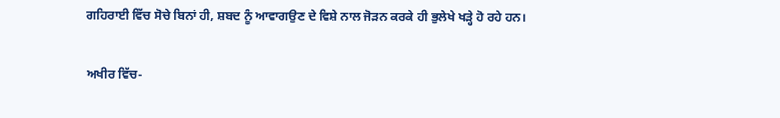ਗਹਿਰਾਈ ਵਿੱਚ ਸੋਚੇ ਬਿਨਾਂ ਹੀ, ਸ਼ਬਦ ਨੂੰ ਆਵਾਗਉਣ ਦੇ ਵਿਸ਼ੇ ਨਾਲ ਜੋੜਨ ਕਰਕੇ ਹੀ ਭੁਲੇਖੇ ਖੜ੍ਹੇ ਹੋ ਰਹੇ ਹਨ।

ਅਖੀਰ ਵਿੱਚ-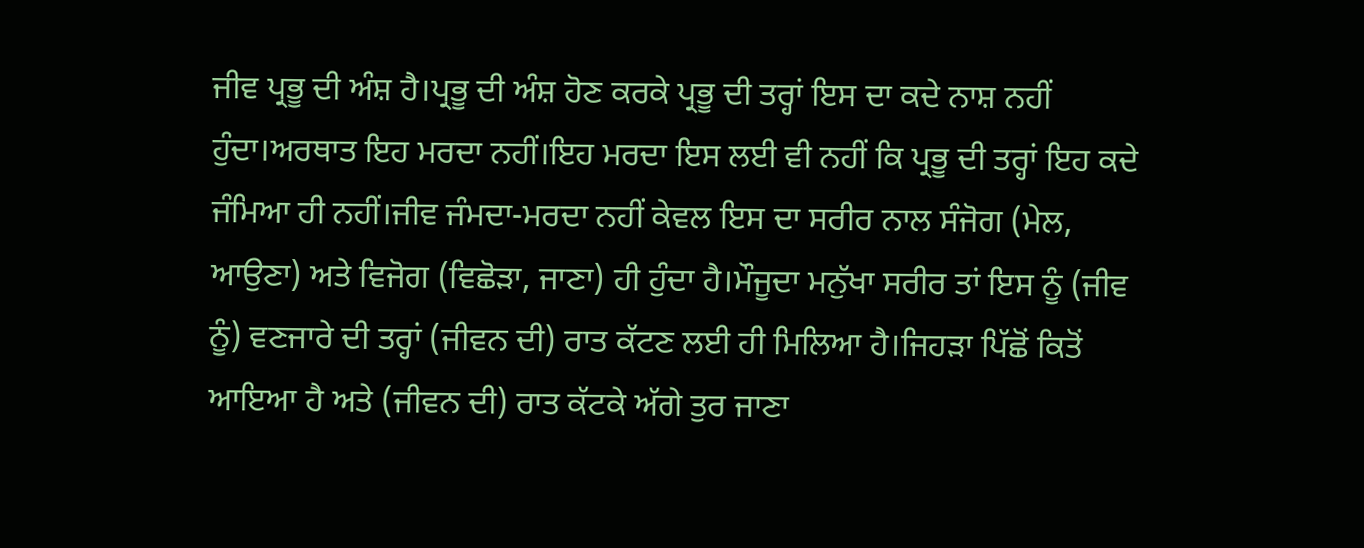ਜੀਵ ਪ੍ਰਭੂ ਦੀ ਅੰਸ਼ ਹੈ।ਪ੍ਰਭੂ ਦੀ ਅੰਸ਼ ਹੋਣ ਕਰਕੇ ਪ੍ਰਭੂ ਦੀ ਤਰ੍ਹਾਂ ਇਸ ਦਾ ਕਦੇ ਨਾਸ਼ ਨਹੀਂ ਹੁੰਦਾ।ਅਰਥਾਤ ਇਹ ਮਰਦਾ ਨਹੀਂ।ਇਹ ਮਰਦਾ ਇਸ ਲਈ ਵੀ ਨਹੀਂ ਕਿ ਪ੍ਰਭੂ ਦੀ ਤਰ੍ਹਾਂ ਇਹ ਕਦੇ ਜੰਮਿਆ ਹੀ ਨਹੀਂ।ਜੀਵ ਜੰਮਦਾ-ਮਰਦਾ ਨਹੀਂ ਕੇਵਲ ਇਸ ਦਾ ਸਰੀਰ ਨਾਲ ਸੰਜੋਗ (ਮੇਲ, ਆਉਣਾ) ਅਤੇ ਵਿਜੋਗ (ਵਿਛੋੜਾ, ਜਾਣਾ) ਹੀ ਹੁੰਦਾ ਹੈ।ਮੌਜੂਦਾ ਮਨੁੱਖਾ ਸਰੀਰ ਤਾਂ ਇਸ ਨੂੰ (ਜੀਵ ਨੂੰ) ਵਣਜਾਰੇ ਦੀ ਤਰ੍ਹਾਂ (ਜੀਵਨ ਦੀ) ਰਾਤ ਕੱਟਣ ਲਈ ਹੀ ਮਿਲਿਆ ਹੈ।ਜਿਹੜਾ ਪਿੱਛੋਂ ਕਿਤੋਂ ਆਇਆ ਹੈ ਅਤੇ (ਜੀਵਨ ਦੀ) ਰਾਤ ਕੱਟਕੇ ਅੱਗੇ ਤੁਰ ਜਾਣਾ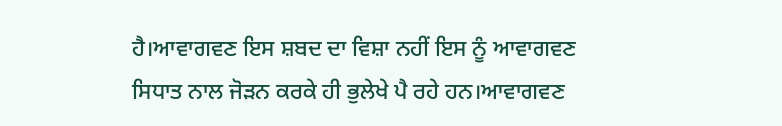ਹੈ।ਆਵਾਗਵਣ ਇਸ ਸ਼ਬਦ ਦਾ ਵਿਸ਼ਾ ਨਹੀਂ ਇਸ ਨੂੰ ਆਵਾਗਵਣ ਸਿਧਾਤ ਨਾਲ ਜੋੜਨ ਕਰਕੇ ਹੀ ਭੁਲੇਖੇ ਪੈ ਰਹੇ ਹਨ।ਆਵਾਗਵਣ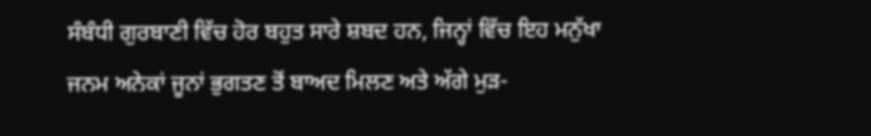ਸੰਬੰਧੀ ਗੁਰਬਾਣੀ ਵਿੱਚ ਹੋਰ ਬਹੁਤ ਸਾਰੇ ਸ਼ਬਦ ਹਨ, ਜਿਨ੍ਹਾਂ ਵਿੱਚ ਇਹ ਮਨੁੱਖਾ ਜਨਮ ਅਨੇਕਾਂ ਜੂਨਾਂ ਭੁਗਤਣ ਤੋਂ ਬਾਅਦ ਮਿਲਣ ਅਤੇ ਅੱਗੇ ਮੁੜ-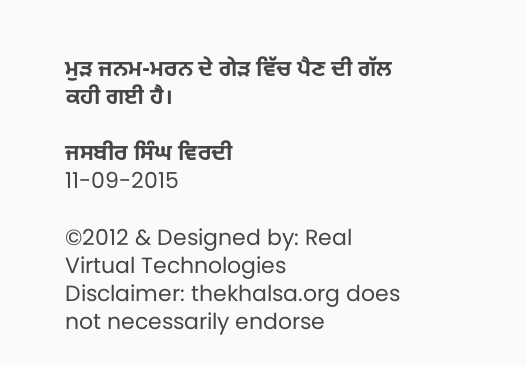ਮੁੜ ਜਨਮ-ਮਰਨ ਦੇ ਗੇੜ ਵਿੱਚ ਪੈਣ ਦੀ ਗੱਲ ਕਹੀ ਗਈ ਹੈ।

ਜਸਬੀਰ ਸਿੰਘ ਵਿਰਦੀ           11-09-2015

©2012 & Designed by: Real Virtual Technologies
Disclaimer: thekhalsa.org does not necessarily endorse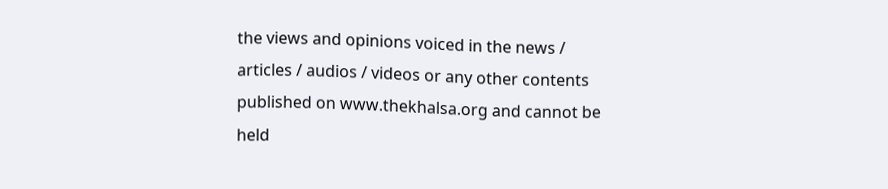the views and opinions voiced in the news / articles / audios / videos or any other contents published on www.thekhalsa.org and cannot be held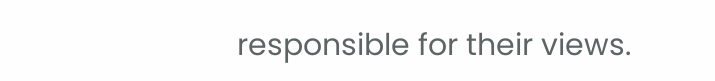responsible for their views.